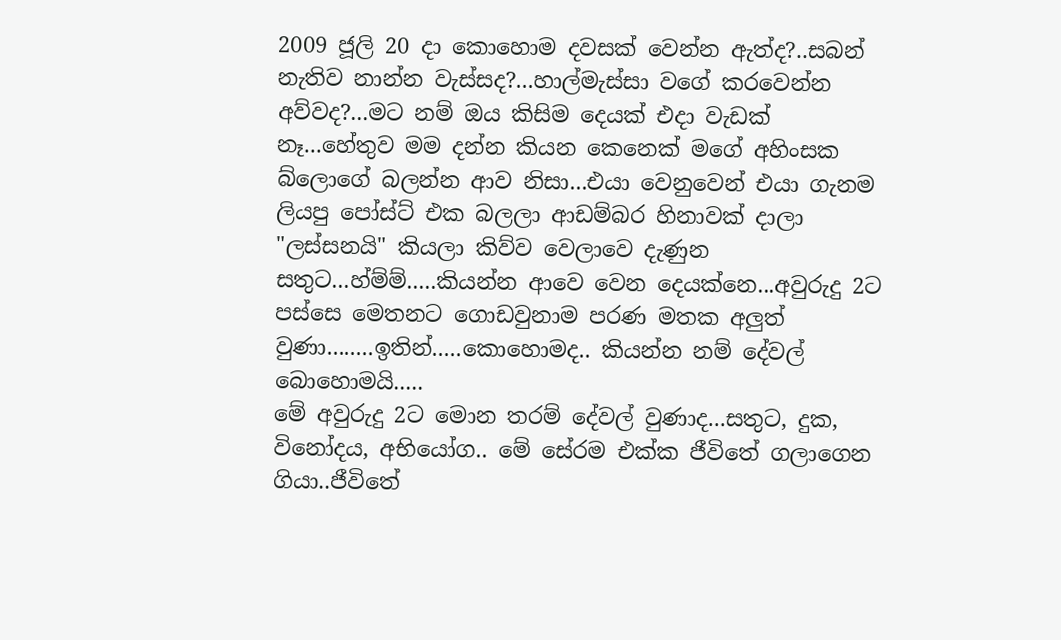2009 ජූලි 20 දා කොහොම දවසක් වෙන්න ඇත්ද?..සබන් නැතිව නාන්න වැස්සද?...හාල්මැස්සා වගේ කරවෙන්න අව්වද?...මට නම් ඔය කිසිම දෙයක් එදා වැඩක් නෑ...හේතුව මම දන්න කියන කෙනෙක් මගේ අහිංසක බ්ලොගේ බලන්න ආව නිසා...එයා වෙනුවෙන් එයා ගැනම ලියපු පෝස්ට් එක බලලා ආඩම්බර හිනාවක් දාලා "ලස්සනයි" කියලා කිව්ව වෙලාවෙ දැණුන සතුට...හ්ම්ම්.....කියන්න ආවෙ වෙන දෙයක්නෙ...අවුරුදු 2ට පස්සෙ මෙතනට ගොඩවුනාම පරණ මතක අලුත් වුණා........ඉතින්.....කොහොමද.. කියන්න නම් දේවල් බොහොමයි.....
මේ අවුරුදු 2ට මොන තරම් දේවල් වුණාද...සතුට, දුක, විනෝදය, අභියෝග.. මේ සේරම එක්ක ජීවිතේ ගලාගෙන ගියා..ජීවිතේ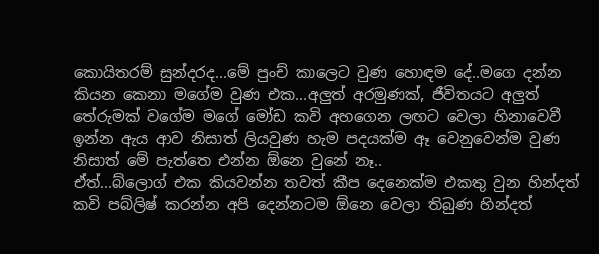කොයිතරම් සුන්දරද...මේ පුංච් කාලෙට වුණ හොඳම දේ..මගෙ දන්න කියන කෙනා මගේම වුණ එක...අලුත් අරමුණක්, ජීවිතයට අලුත් තේරුමක් වගේම මගේ මෝඩ කවි අහගෙන ලඟට වෙලා හිනාවෙවී ඉන්න ඇය ආව නිසාත් ලියවුණ හැම පදයක්ම ඈ වෙනුවෙන්ම වුණ නිසාත් මේ පැත්තෙ එන්න ඕනෙ වුනේ නෑ..
ඒත්...බ්ලොග් එක කියවන්න තවත් කීප දෙනෙක්ම එකතු වුන හින්දත් කවි පබ්ලිෂ් කරන්න අපි දෙන්නටම ඕනෙ වෙලා තිබුණ හින්දත්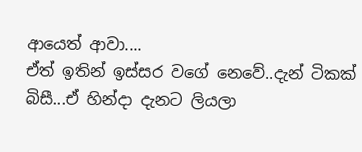ආයෙත් ආවා....
ඒත් ඉතින් ඉස්සර වගේ නෙවේ..දැන් ටිකක් බිසී...ඒ හින්දා දැනට ලියලා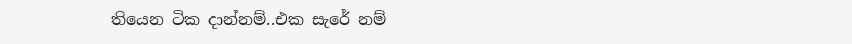තියෙන ටික දාන්නම්..එක සැරේ නම්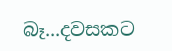බෑ...දවසකට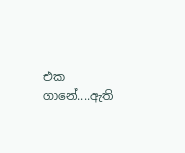එක ගානේ....ඇති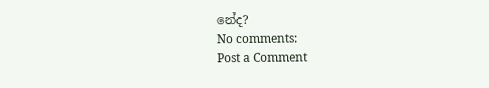නේද?
No comments:
Post a Comment